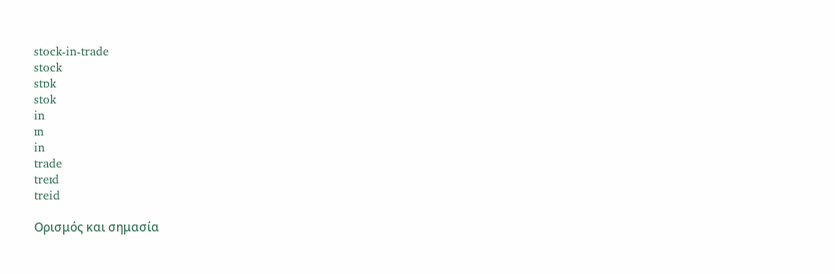stock-in-trade
stock
stɒk
stok
in
ɪn
in
trade
treɪd
treid

Ορισμός και σημασία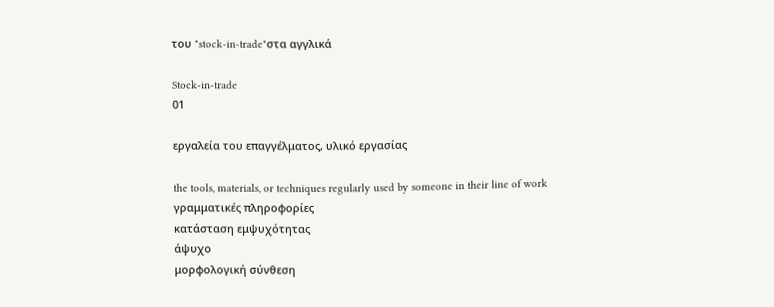του "stock-in-trade"στα αγγλικά

Stock-in-trade
01

εργαλεία του επαγγέλματος, υλικό εργασίας

the tools, materials, or techniques regularly used by someone in their line of work
γραμματικές πληροφορίες
κατάσταση εμψυχότητας
άψυχο
μορφολογική σύνθεση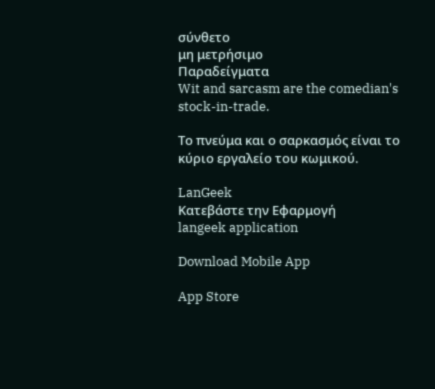σύνθετο
μη μετρήσιμο
Παραδείγματα
Wit and sarcasm are the comedian's stock-in-trade.

Το πνεύμα και ο σαρκασμός είναι το κύριο εργαλείο του κωμικού.

LanGeek
Κατεβάστε την Εφαρμογή
langeek application

Download Mobile App

App Store